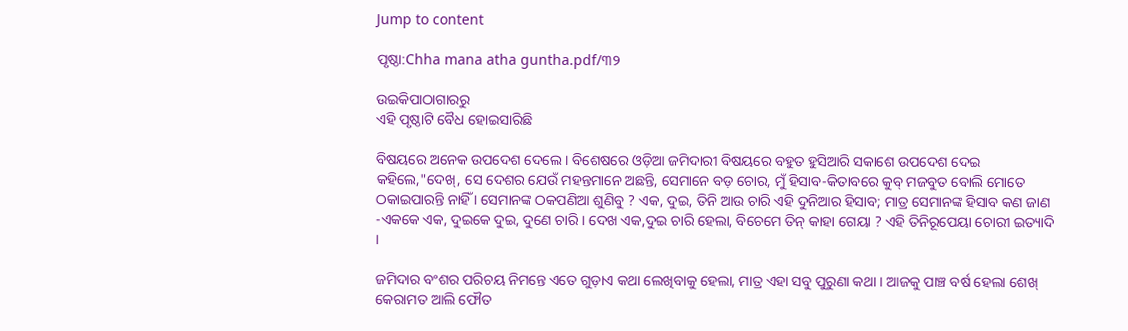Jump to content

ପୃଷ୍ଠା:Chha mana atha guntha.pdf/୩୨

ଉଇକିପାଠାଗାର‌ରୁ
ଏହି ପୃଷ୍ଠାଟି ବୈଧ ହୋଇସାରିଛି

ବିଷୟରେ ଅନେକ ଉପଦେଶ ଦେଲେ । ବିଶେଷରେ ଓଡ଼ିଆ ଜମିଦାରୀ ବିଷୟରେ ବହୁତ ହୁସିଆରି ସକାଶେ ଉପଦେଶ ଦେଇ କହିଲେ,"ଦେଖ୍, ସେ ଦେଶର ଯେଉଁ ମହନ୍ତମାନେ ଅଛନ୍ତି, ସେମାନେ ବଡ଼ ଚୋର, ମୁଁ ହିସାବ-କିତାବରେ କୁବ୍ ମଜବୁତ ବୋଲି ମୋତେ ଠକାଇପାରନ୍ତି ନାହିଁ । ସେମାନଙ୍କ ଠକପଣିଆ ଶୁଣିବୁ ? ଏକ, ଦୁଇ, ତିନି ଆଉ ଚାରି ଏହି ଦୁନିଆର ହିସାବ; ମାତ୍ର ସେମାନଙ୍କ ହିସାବ କଣ ଜାଣ -ଏକକେ ଏକ, ଦୁଇକେ ଦୁଇ, ଦୁଣେ ଚାରି । ଦେଖ ଏକ,ଦୁଇ ଚାରି ହେଲା, ବିଚେମେ ତିନ୍ କାହା ଗେୟା ? ଏହି ତିନିରୂପେୟା ଚୋରୀ ଇତ୍ୟାଦି ।

ଜମିଦାର ବଂଶର ପରିଚୟ ନିମନ୍ତେ ଏତେ ଗୁଡ଼ାଏ କଥା ଲେଖିବାକୁ ହେଲା, ମାତ୍ର ଏହା ସବୁ ପୁରୁଣା କଥା । ଆଜକୁ ପାଞ୍ଚ ବର୍ଷ ହେଲା ଶେଖ୍ କେରାମତ ଆଲି ଫୌତ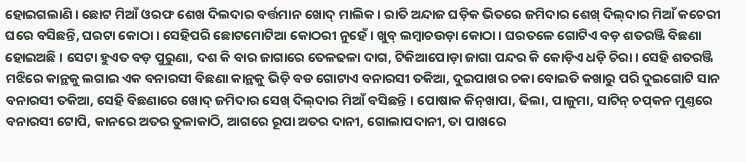ହୋଇଗଲାଣି । ଛୋଟ ମିଆଁ ଓରଫ ଶେଖ ଦିଲଦାର ବର୍ତ୍ତମାନ ଖୋଦ୍ ମାଲିକ । ରାତି ଅନ୍ଦାଜ ଘଡ଼ିକ ଭିତରେ ଜମିଦାର ଶେଖ୍ ଦିଲ୍‌ଦାର ମିଆଁ କଚେରୀ ଘରେ ବସିଛନ୍ତି, ଘରଟା କୋଠା । ସେହିପରି ଛୋଟମୋଟିଆ କୋଠରୀ ନୁହେଁ । ଖୁବ୍ ଲମ୍ବାଚଉଡ଼ା କୋଠା । ଘରତଳେ ଗୋଟିଏ ବଡ଼ ଶତରଞ୍ଜି ବିଛଣା ହୋଇଅଛି । ସେଟା ହୁଏତ ବଡ଼ ପୁରୁଣା, ଦଶ କି ବାର ଜାଗାରେ ତେଳଢଳା ଦାଗ, ଟିକିଆପୋଡ଼ା ଜାଗା ପନ୍ଦର କି କୋଡ଼ିଏ ଧଡ଼ି ଚିରା । ସେହି ଶତରଞ୍ଜି ମଝିରେ କାନ୍ଥକୁ ଲଗାଇ ଏକ ବନାରସୀ ବିଛଣା କାନ୍ଥକୁ ଭିଡ଼ି ବଡ ଗୋଟାଏ ବନାରସୀ ତକିଆ, ଦୁଇପାଖର ଚକା ବୋଇତି କଖାରୁ ପରି ଦୁଇଗୋଟି ସାନ ବନାରସୀ ତକିଆ, ସେହି ବିଛଣାରେ ଖୋଦ୍ ଜମିଦାର ସେଖ୍ ଦିଲ୍‌ଦାର ମିଆଁ ବସିଛନ୍ତି । ପୋଷାକ କିନ୍‌ଖାପା, ଢିଲା, ପାଜୁମା, ସାଟିନ୍ ଚପ୍‌କନ ମୁଣ୍ତରେ ବନାରସୀ ଟୋପି, କାନରେ ଅତର ତୁଳାକାଠି, ଆଗରେ ରୂପା ଅତର ଦାନୀ, ଗୋଲାପଦାନୀ, ତା ପାଖରେ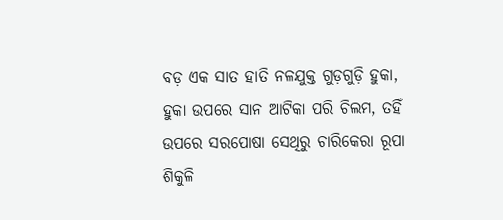ବଡ଼ ଏକ ସାତ ହାତି ନଳଯୁକ୍ତ ଗୁଡ଼ଗୁଡ଼ି ହୁକା, ହୁକା ଉପରେ ସାନ ଆଟିକା ପରି ଚିଲମ, ତହିଁ ଉପରେ ସରପୋଷା ସେଥିରୁ ଚାରିକେରା ରୂପା ଶିକୁଳି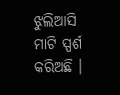ଝୁଲିଆସି ମାଟି ସ୍ପର୍ଶ କରିଅଛି ।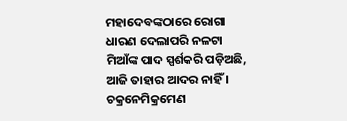ମହାଦେବଙ୍କଠାରେ ରୋଗା ଧାରଣ ଦେଲାପରି ନଳଟା ମିଆଁଙ୍କ ପାଦ ସ୍ପର୍ଶକରି ପଡ଼ିଅଛି, ଆଜି ତାହାର ଆଦର ନାହିଁ । ଚକ୍ରନେମିକ୍ରମେଣ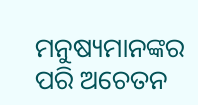ମନୁଷ୍ୟମାନଙ୍କର ପରି ଅଚେତନ